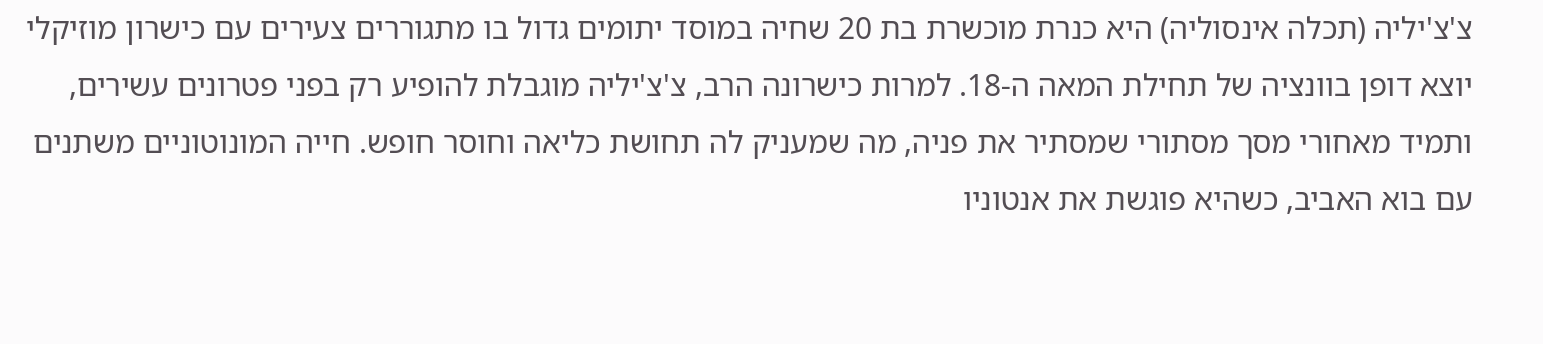צ'צ'יליה (תכלה אינסוליה) היא כנרת מוכשרת בת 20 שחיה במוסד יתומים גדול בו מתגוררים צעירים עם כישרון מוזיקלי יוצא דופן בוונציה של תחילת המאה ה-18. למרות כישרונה הרב, צ'צ'יליה מוגבלת להופיע רק בפני פטרונים עשירים, ותמיד מאחורי מסך מסתורי שמסתיר את פניה, מה שמעניק לה תחושת כליאה וחוסר חופש. חייה המונוטוניים משתנים עם בוא האביב, כשהיא פוגשת את אנטוניו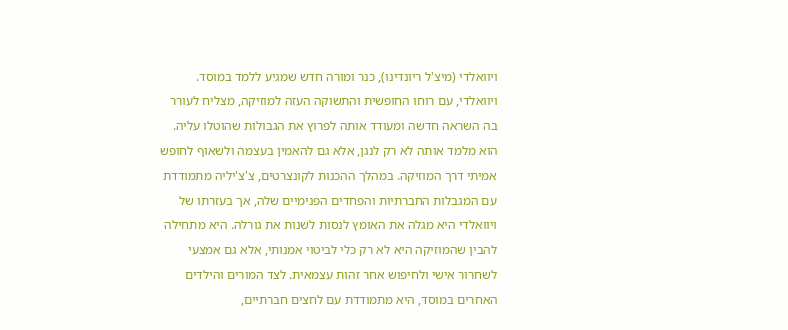ויוואלדי (מיצ'ל ריונדינו), כנר ומורה חדש שמגיע ללמד במוסד. ויוואלדי, עם רוחו החופשית והתשוקה העזה למוזיקה, מצליח לעורר בה השראה חדשה ומעודד אותה לפרוץ את הגבולות שהוטלו עליה. הוא מלמד אותה לא רק לנגן, אלא גם להאמין בעצמה ולשאוף לחופש אמיתי דרך המוזיקה. במהלך ההכנות לקונצרטים, צ'צ'יליה מתמודדת עם המגבלות החברתיות והפחדים הפנימיים שלה, אך בעזרתו של ויוואלדי היא מגלה את האומץ לנסות לשנות את גורלה. היא מתחילה להבין שהמוזיקה היא לא רק כלי לביטוי אמנותי, אלא גם אמצעי לשחרור אישי ולחיפוש אחר זהות עצמאית. לצד המורים והילדים האחרים במוסד, היא מתמודדת עם לחצים חברתיים,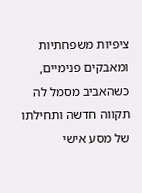ציפיות משפחתיות ומאבקים פנימיים, כשהאביב מסמל לה תקווה חדשה ותחילתו של מסע אישי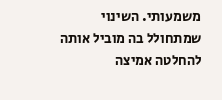משמעותי. השינוי שמתחולל בה מוביל אותה להחלטה אמיצה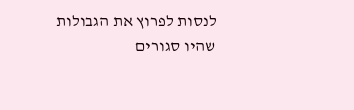לנסות לפרוץ את הגבולות שהיו סגורים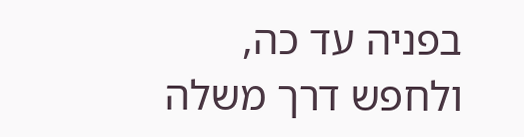בפניה עד כה, ולחפש דרך משלה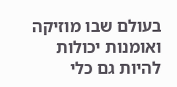בעולם שבו מוזיקה ואומנות יכולות להיות גם כלי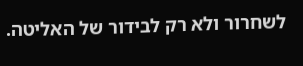לשחרור ולא רק לבידור של האליטה.